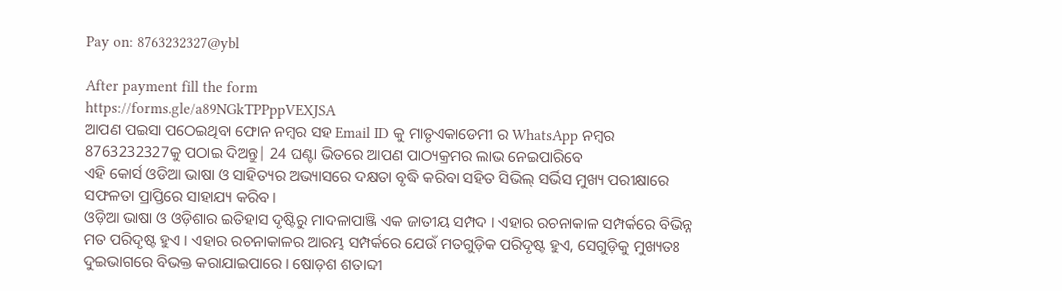Pay on: 8763232327@ybl

After payment fill the form
https://forms.gle/a89NGkTPPppVEXJSA
ଆପଣ ପଇସା ପଠେଇଥିବା ଫୋନ ନମ୍ବର ସହ Email ID କୁ ମାତୃଏକାଡେମୀ ର WhatsApp ନମ୍ବର 8763232327କୁ ପଠାଇ ଦିଅନ୍ତୁ| 24 ଘଣ୍ଟା ଭିତରେ ଆପଣ ପାଠ୍ୟକ୍ରମର ଲାଭ ନେଇପାରିବେ
ଏହି କୋର୍ସ ଓଡିଆ ଭାଷା ଓ ସାହିତ୍ୟର ଅଭ୍ୟାସରେ ଦକ୍ଷତା ବୃଦ୍ଧି କରିବା ସହିତ ସିଭିଲ୍ ସର୍ଭିସ ମୁଖ୍ୟ ପରୀକ୍ଷାରେ ସଫଳତା ପ୍ରାପ୍ତିରେ ସାହାଯ୍ୟ କରିବ।
ଓଡ଼ିଆ ଭାଷା ଓ ଓଡ଼ିଶାର ଇତିହାସ ଦୃଷ୍ଟିରୁ ମାଦଳାପାଞ୍ଜି ଏକ ଜାତୀୟ ସମ୍ପଦ । ଏହାର ରଚନାକାଳ ସମ୍ପର୍କରେ ବିଭିନ୍ନ ମତ ପରିଦୃଷ୍ଟ ହୁଏ । ଏହାର ରଚନାକାଳର ଆରମ୍ଭ ସମ୍ପର୍କରେ ଯେଉଁ ମତଗୁଡ଼ିକ ପରିଦୃଷ୍ଟ ହୁଏ, ସେଗୁଡ଼ିକୁ ମୁଖ୍ୟତଃ ଦୁଇଭାଗରେ ବିଭକ୍ତ କରାଯାଇପାରେ । ଷୋଡ଼ଶ ଶତାବ୍ଦୀ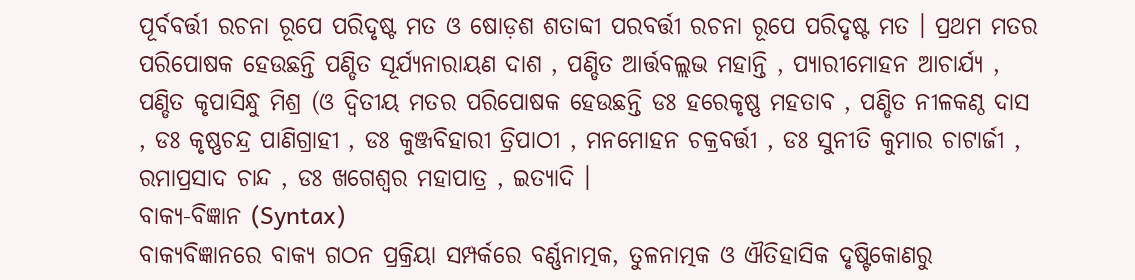ପୂର୍ବବର୍ତ୍ତୀ ରଚନା ରୂପେ ପରିଦୃଷ୍ଟ ମତ ଓ ଷୋଡ଼ଶ ଶତାବ୍ଦୀ ପରବର୍ତ୍ତୀ ରଚନା ରୂପେ ପରିଦୃଷ୍ଟ ମତ । ପ୍ରଥମ ମତର ପରିପୋଷକ ହେଉଛନ୍ତି ପଣ୍ଡିତ ସୂର୍ଯ୍ୟନାରାୟଣ ଦାଶ , ପଣ୍ଡିତ ଆର୍ତ୍ତବଲ୍ଲଭ ମହାନ୍ତି , ପ୍ୟାରୀମୋହନ ଆଚାର୍ଯ୍ୟ , ପଣ୍ଡିତ କୃପାସିନ୍ଧୁ ମିଶ୍ର (ଓ ଦ୍ବିତୀୟ ମତର ପରିପୋଷକ ହେଉଛନ୍ତି ଡଃ ହରେକୃଷ୍ଣ ମହତାବ , ପଣ୍ଡିତ ନୀଳକଣ୍ଠ ଦାସ , ଡଃ କୃଷ୍ଣଚନ୍ଦ୍ର ପାଣିଗ୍ରାହୀ , ଡଃ କୁଞ୍ଜବିହାରୀ ତ୍ରିପାଠୀ , ମନମୋହନ ଚକ୍ରବର୍ତ୍ତୀ , ଡଃ ସୁନୀତି କୁମାର ଚାଟାର୍ଜୀ , ରମାପ୍ରସାଦ ଚାନ୍ଦ , ଡଃ ଖଗେଶ୍ୱର ମହାପାତ୍ର , ଇତ୍ୟାଦି ।
ବାକ୍ୟ-ବିଜ୍ଞାନ (Syntax)
ବାକ୍ୟବିଜ୍ଞାନରେ ବାକ୍ୟ ଗଠନ ପ୍ରକ୍ରିୟା ସମ୍ପର୍କରେ ବର୍ଣ୍ଣନାତ୍ମକ, ତୁଳନାତ୍ମକ ଓ ଐତିହାସିକ ଦୃଷ୍ଟିକୋଣରୁ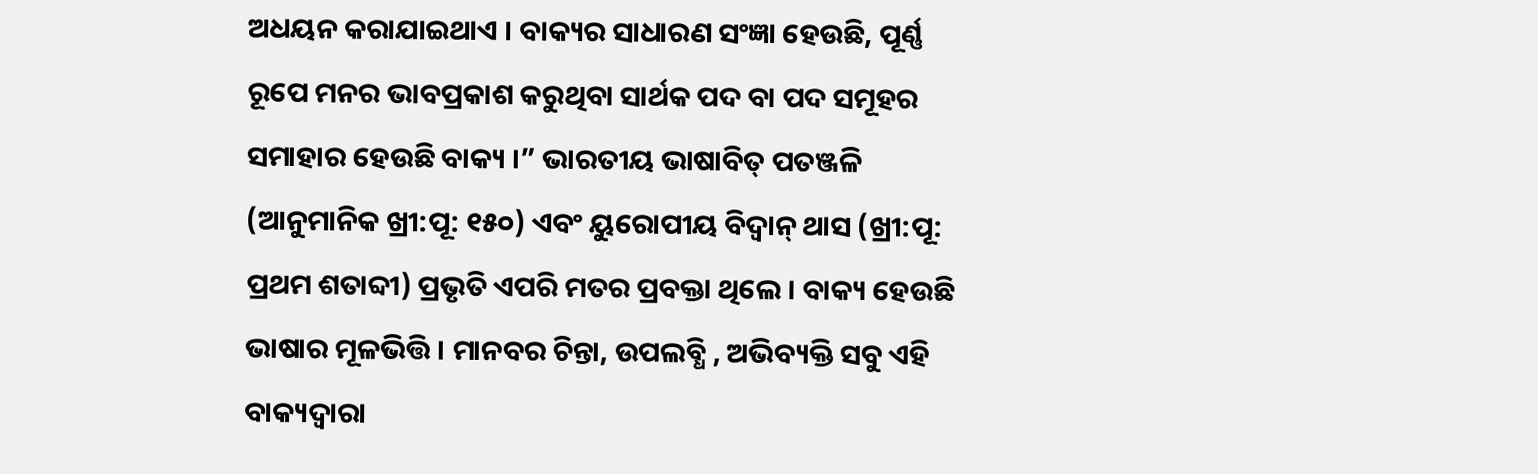ଅଧୟନ କରାଯାଇଥାଏ । ବାକ୍ୟର ସାଧାରଣ ସଂଜ୍ଞା ହେଉଛି, ପୂର୍ଣ୍ଣ ରୂପେ ମନର ଭାବପ୍ରକାଶ କରୁଥିବା ସାର୍ଥକ ପଦ ବା ପଦ ସମୂହର ସମାହାର ହେଉଛି ବାକ୍ୟ ।” ଭାରତୀୟ ଭାଷାବିତ୍ ପତଞ୍ଜଳି (ଆନୁମାନିକ ଖ୍ରୀ:ପୂ: ୧୫୦) ଏବଂ ୟୁରୋପୀୟ ବିଦ୍ବାନ୍ ଥାସ (ଖ୍ରୀ:ପୂ: ପ୍ରଥମ ଶତାବ୍ଦୀ) ପ୍ରଭୃତି ଏପରି ମତର ପ୍ରବକ୍ତା ଥିଲେ । ବାକ୍ୟ ହେଉଛି ଭାଷାର ମୂଳଭିତ୍ତି । ମାନବର ଚିନ୍ତା, ଉପଲବ୍ଧି , ଅଭିବ୍ୟକ୍ତି ସବୁ ଏହି ବାକ୍ୟଦ୍ୱାରା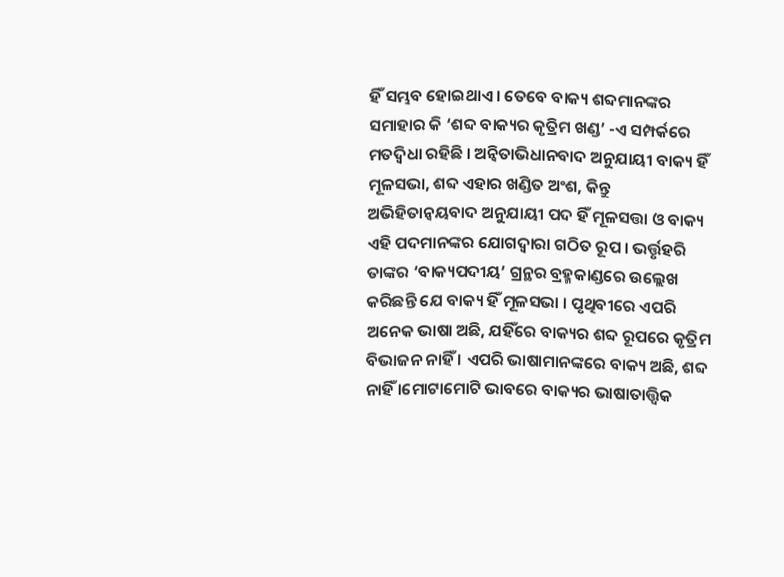ହିଁ ସମ୍ଭବ ହୋଇଥାଏ । ତେବେ ବାକ୍ୟ ଶବ୍ଦମାନଙ୍କର ସମାହାର କି ‘ଶବ୍ଦ ବାକ୍ୟର କୃତ୍ରିମ ଖଣ୍ଡ’ -ଏ ସମ୍ପର୍କରେ ମତଦ୍ଵିଧା ରହିଛି । ଅନ୍ଵିତାଭିଧାନବାଦ ଅନୁଯାୟୀ ବାକ୍ୟ ହିଁ ମୂଳସଭା, ଶବ୍ଦ ଏହାର ଖଣ୍ଡିତ ଅଂଶ, କିନ୍ତୁ ଅଭିହିତାନ୍ୱୟବାଦ ଅନୁଯାୟୀ ପଦ ହିଁ ମୂଳସତ୍ତା ଓ ବାକ୍ୟ ଏହି ପଦମାନଙ୍କର ଯୋଗଦ୍ବାରା ଗଠିତ ରୂପ । ଭର୍ତ୍ତୃହରି ତାଙ୍କର ‘ବାକ୍ୟପଦୀୟ’ ଗ୍ରନ୍ଥର ବ୍ରହ୍ମକାଣ୍ଡରେ ଉଲ୍ଲେଖ କରିଛନ୍ତି ଯେ ବାକ୍ୟ ହିଁ ମୂଳସଭା । ପୃଥିବୀରେ ଏପରି ଅନେକ ଭାଷା ଅଛି, ଯହିଁରେ ବାକ୍ୟର ଶବ୍ଦ ରୂପରେ କୃତ୍ରିମ ବିଭାଜନ ନାହିଁ । ଏପରି ଭାଷାମାନଙ୍କରେ ବାକ୍ୟ ଅଛି, ଶବ୍ଦ ନାହିଁ ।ମୋଟାମୋଟି ଭାବରେ ବାକ୍ୟର ଭାଷାତାତ୍ତ୍ଵିକ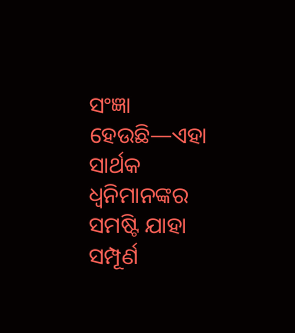ସଂଜ୍ଞା ହେଉଛି—ଏହା ସାର୍ଥକ ଧ୍ବନିମାନଙ୍କର ସମଷ୍ଟି ଯାହା ସମ୍ପୂର୍ଣ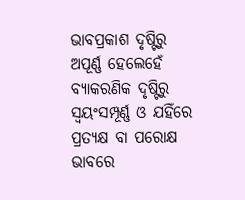ଭାବପ୍ରକାଶ ଦୃଷ୍ଟିରୁ ଅପୂର୍ଣ୍ଣ ହେଲେହେଁ ବ୍ୟାକରଣିକ ଦୃଷ୍ଟିରୁ ସ୍ୱୟଂସମ୍ପୂର୍ଣ୍ଣ ଓ ଯହିଁରେ ପ୍ରତ୍ୟକ୍ଷ ବା ପରୋକ୍ଷ ଭାବରେ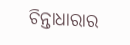ଚିନ୍ତାଧାରାର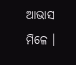ଆଭାସ ମିଳେ ।